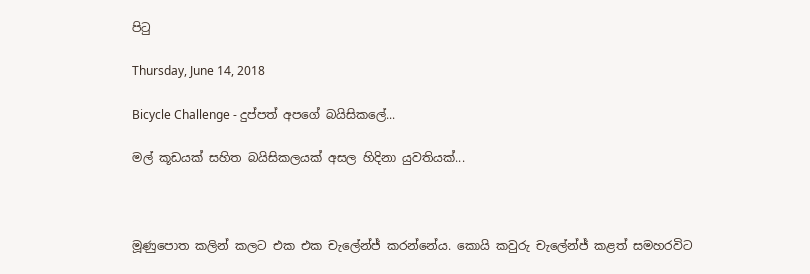පිටු

Thursday, June 14, 2018

Bicycle Challenge - දුප්පත් අපගේ බයිසිකලේ...

මල් කූඩයක් සහිත බයිසිකලයක් අසල හිදිනා යුවතියක්...



මූණුපොත කලින් කලට එක එක චැලේන්ජ් කරන්නේය. කොයි කවුරු චැලේන්ජ් කළත් සමහරවිට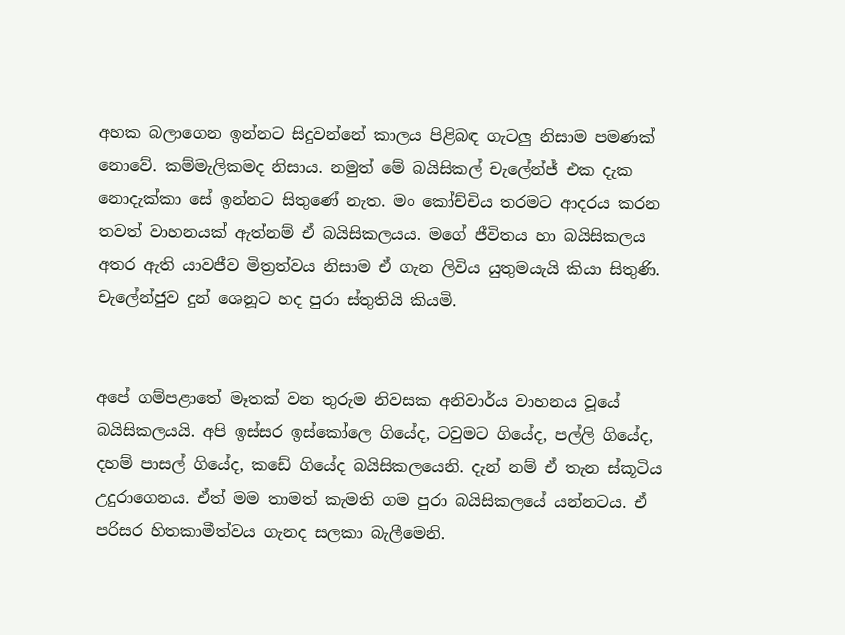අහක බලාගෙන ඉන්නට සිදුවන්නේ කාලය පිළිබඳ ගැටලු නිසාම පමණක් නොවේ. කම්මැලිකමද නිසාය. නමුත් මේ බයිසිකල් චැලේන්ජ් එක දැක නොදැක්කා සේ ඉන්නට සිතුණේ නැත. මං කෝච්චිය තරමට ආදරය කරන තවත් වාහනයක් ඇත්නම් ඒ බයිසිකලයය. මගේ ජීවිතය හා බයිසිකලය අතර ඇති යාවජීව මිත්‍රත්වය නිසාම ඒ ගැන ලිවිය යුතුමයැයි කියා සිතුණි. චැලේන්ජුව දුන් ශෙනූට හද පුරා ස්තුතියි කියමි.


අපේ ගම්පළාතේ මෑතක් වන තුරුම නිවසක අනිවාර්ය වාහනය වූයේ බයිසිකලයයි. අපි ඉස්සර ඉස්කෝලෙ ගියේද, ටවුමට ගියේද, පල්ලි ගියේද, දහම් පාසල් ගියේද, කඩේ ගියේද බයිසිකලයෙනි. දැන් නම් ඒ තැන ස්කූටිය උදුරාගෙනය. ඒත් මම තාමත් කැමති ගම පුරා බයිසිකලයේ යන්නටය. ඒ පරිසර හිතකාමීත්වය ගැනද සලකා බැලීමෙනි.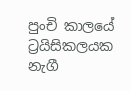පුංචි කාලයේ ට්‍රයිසිකලයක නැගී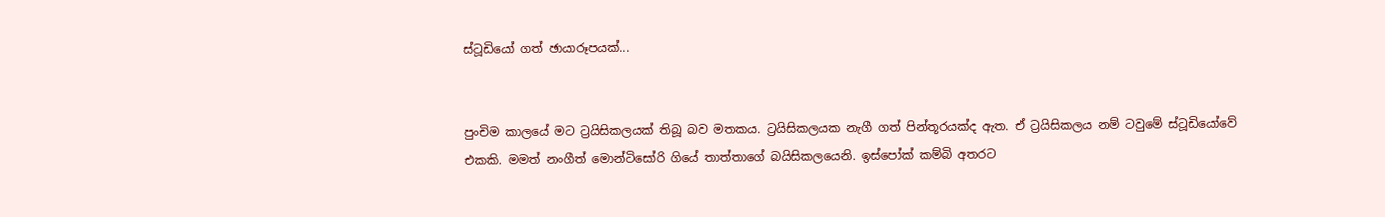ස්ටූඩියෝ ගත් ඡායාරූපයක්...


පුංචිම කාලයේ මට ට්‍රයිසිකලයක් තිබූ බව මතකය. ට්‍රයිසිකලයක නැගී ගත් පින්තූරයක්ද ඇත. ඒ ට්‍රයිසිකලය නම් ටවුමේ ස්ටූඩියෝවේ එකකි. මමත් නංගීත් මොන්ටිසෝරි ගියේ තාත්තාගේ බයිසිකලයෙනි. ඉස්පෝක් කම්බි අතරට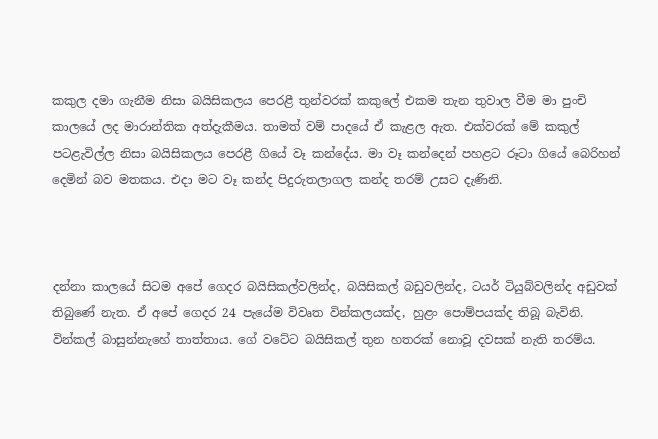කකුල දමා ගැනීම නිසා බයිසිකලය පෙරළී තුන්වරක් කකුලේ එකම තැන තුවාල වීම මා පුංචි කාලයේ ලද මාරාන්තික අත්දැකීමය. තාමත් වම් පාදයේ ඒ කැළල ඇත. එක්වරක් මේ කකුල් පටළැවිල්ල නිසා බයිසිකලය පෙරළී ගියේ වෑ කන්දේය. මා වෑ කන්දෙන් පහළට රූටා ගියේ බෙරිහන් දෙමින් බව මතකය. එදා මට වෑ කන්ද පිදුරුතලාගල කන්ද තරම් උසට දැණිනි.



දන්නා කාලයේ සිටම අපේ ගෙදර බයිසිකල්වලින්ද, බයිසිකල් බඩුවලින්ද, ටයර් ටියුබ්වලින්ද අඩුවක් තිබුණේ නැත. ඒ අපේ ගෙදර 24 පැයේම විවෘත වින්කලයක්ද, හුළං පොම්පයක්ද තිබූ බැවිනි. වින්කල් බාසුන්නැහේ තාත්තාය. ගේ වටේට බයිසිකල් තුන හතරක් නොවූ දවසක් නැති තරම්ය.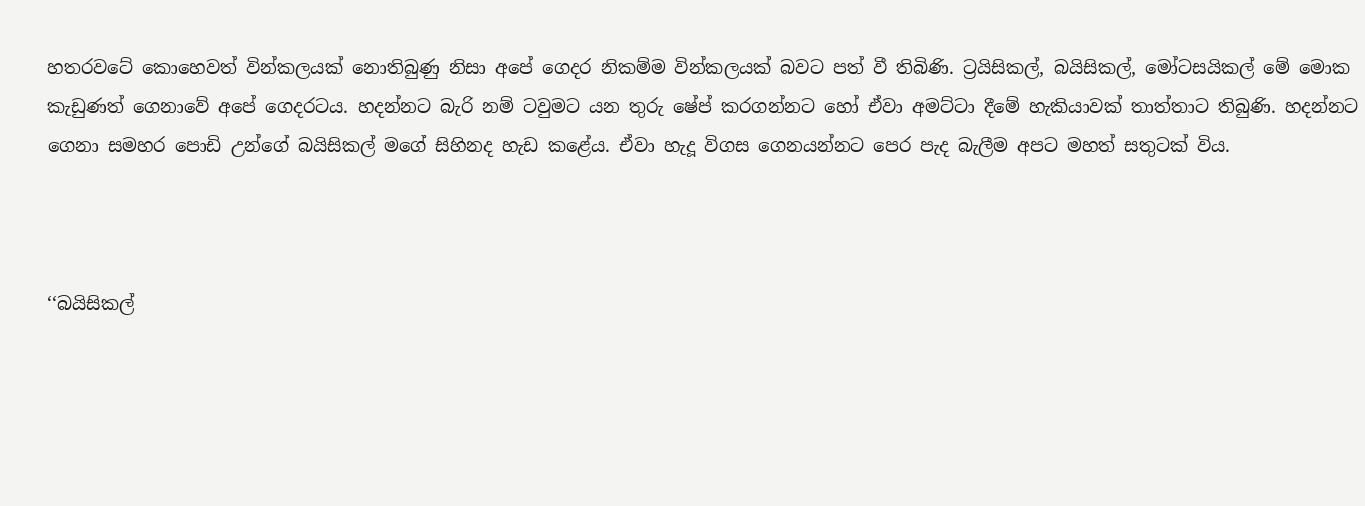හතරවටේ කොහෙවත් වින්කලයක් නොතිබුණු නිසා අපේ ගෙදර නිකම්ම වින්කලයක් බවට පත් වී තිබිණි. ට්‍රයිසිකල්, බයිසිකල්, මෝටසයිකල් මේ මොක කැඩුණත් ගෙනාවේ අපේ ගෙදරටය. හදන්නට බැරි නම් ටවුමට යන තුරු ෂේප් කරගන්නට හෝ ඒවා අමට්ටා දීමේ හැකියාවක් තාත්තාට තිබුණි. හදන්නට ගෙනා සමහර පොඩි උන්ගේ බයිසිකල් මගේ සිහිනද හැඩ කළේය. ඒවා හැදූ විගස ගෙනයන්නට පෙර පැද බැලීම අපට මහත් සතුටක් විය.



‘‘බයිසිකල්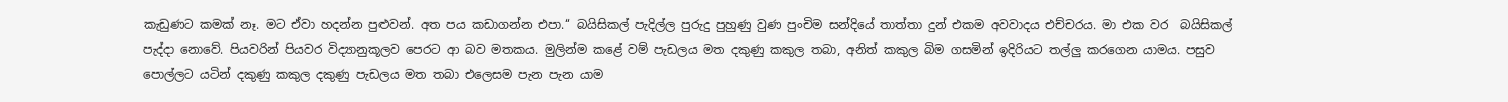කැඩුණට කමක් නෑ. මට ඒවා හදන්න පුළුවන්. අත පය කඩාගන්න එපා.‘‘ බයිසිකල් පැදිල්ල පුරුදු පුහුණු වුණ පුංචිම සන්දියේ තාත්තා දුන් එකම අවවාදය එච්චරය. මා එක වර  බයිසිකල් පැද්දා නොවේ. පියවරින් පියවර විද්‍යානුකූලව පෙරට ආ බව මතකය. මුලින්ම කළේ වම් පැඩලය මත දකුණු කකුල තබා, අනිත් කකුල බිම ගසමින් ඉදිරියට තල්ලු කරගෙන යාමය. පසුව පොල්ලට යටින් දකුණු කකුල දකුණු පැඩලය මත තබා එලෙසම පැන පැන යාම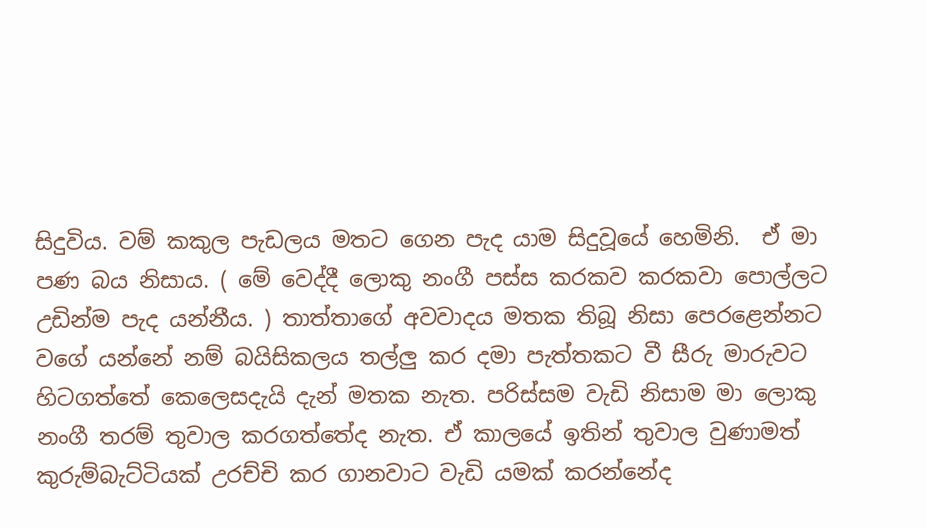සිදුවිය. වම් කකුල පැඩලය මතට ගෙන පැද යාම සිදුවූයේ හෙමිනි.  ඒ මා පණ බය නිසාය. ( මේ වෙද්දී ලොකු නංගී පස්ස කරකව කරකවා පොල්ලට උඩින්ම පැද යන්නීය. ) තාත්තාගේ අවවාදය මතක තිබූ නිසා පෙරළෙන්නට වගේ යන්නේ නම් බයිසිකලය තල්ලු කර දමා පැත්තකට වී සීරු මාරුවට හිටගත්තේ කෙලෙසදැයි දැන් මතක නැත. පරිස්සම වැඩි නිසාම මා ලොකු නංගී තරම් තුවාල කරගත්තේද නැත. ඒ කාලයේ ඉතින් තුවාල වුණාමත් කුරුම්බැට්ටියක් උරච්චි කර ගානවාට වැඩි යමක් කරන්නේද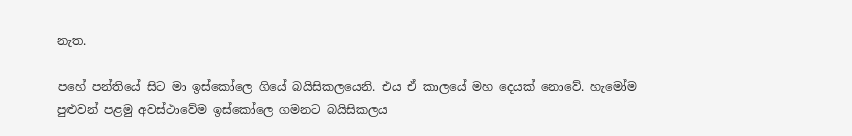නැත.

පහේ පන්තියේ සිට මා ඉස්කෝලෙ ගියේ බයිසිකලයෙනි. එය ඒ කාලයේ මහ දෙයක් නොවේ. හැමෝම පුළුවන් පළමු අවස්ථාවේම ඉස්කෝලෙ ගමනට බයිසිකලය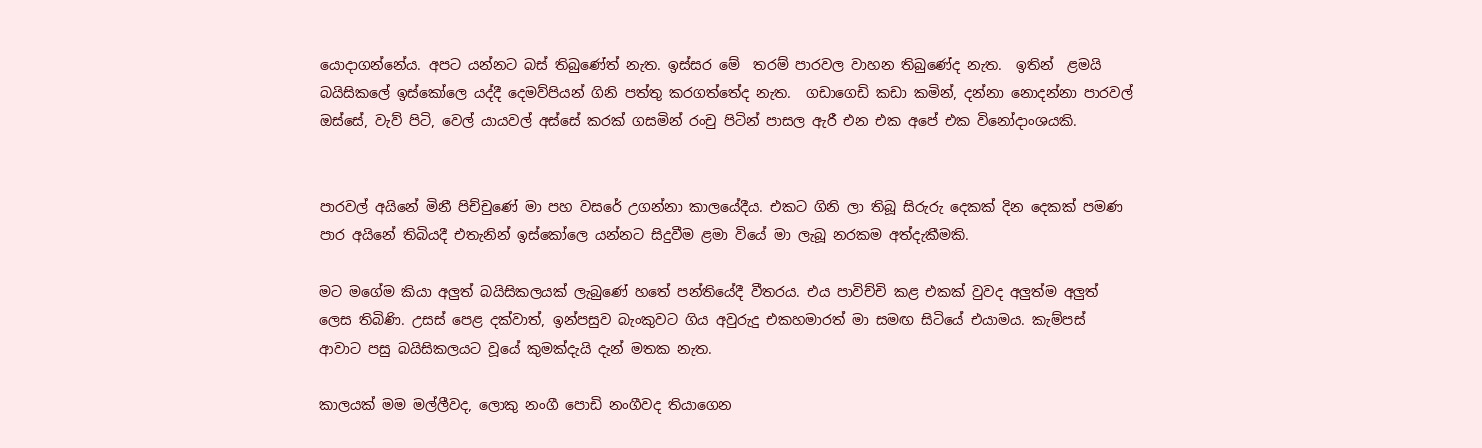යොදාගන්නේය. අපට යන්නට බස් තිබුණේත් නැත. ඉස්සර මේ  තරම් පාරවල වාහන තිබුණේද නැත.  ඉතින්  ළමයි බයිසිකලේ ඉස්කෝලෙ යද්දී දෙමව්පියන් ගිනි පත්තු කරගත්තේද නැත.  ගඩාගෙඩි කඩා කමින්, දන්නා නොදන්නා පාරවල් ඔස්සේ, වැව් පිටි, වෙල් යායවල් අස්සේ කරක් ගසමින් රංචු පිටින් පාසල ඇරී එන එක අපේ එක විනෝදාංශයකි.


පාරවල් අයිනේ මිනී පිච්චුණේ මා පහ වසරේ උගන්නා කාලයේදීය. එකට ගිනි ලා තිබූ සිරුරු දෙකක් දින දෙකක් පමණ පාර අයිනේ තිබියදී එතැනින් ඉස්කෝලෙ යන්නට සිදුවීම ළමා වියේ මා ලැබූ නරකම අත්දැකීමකි.

මට මගේම කියා අලුත් බයිසිකලයක් ලැබුණේ හතේ පන්තියේදී වීතරය. එය පාවිච්චි කළ එකක් වුවද අලුත්ම අලුත් ලෙස තිබිණි. උසස් පෙළ දක්වාත්, ඉන්පසුව බැංකුවට ගිය අවුරුදු එකහමාරත් මා සමඟ සිටියේ එයාමය. කැම්පස් ආවාට පසු බයිසිකලයට වූයේ කුමක්දැයි දැන් මතක නැත.

කාලයක් මම මල්ලීවද, ලොකු නංගී පොඩි නංගීවද තියාගෙන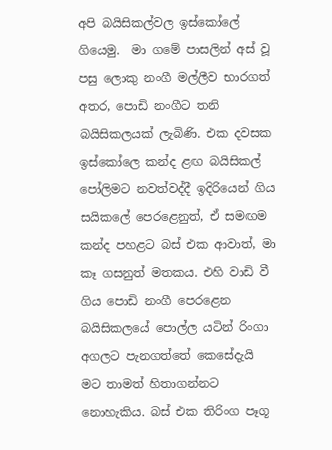අපි බයිසිකල්වල ඉස්කෝලේ ගියෙමු.  මා ගමේ පාසලින් අස් වූ පසු ලොකු නංගී මල්ලීව භාරගත් අතර, පොඩි නංගීට තනි බයිසිකලයක් ලැබිණි. එක දවසක ඉස්කෝලෙ කන්ද ළඟ බයිසිකල් පෝලිමට නවත්වද්දී ඉදිරියෙන් ගිය සයිකලේ පෙරළෙනුත්, ඒ සමඟම කන්ද පහළට බස් එක ආවාත්, මා කෑ ගසනුත් මතකය. එහි වාඩි වී ගිය පොඩි නංගී පෙරළෙන බයිසිකලයේ පොල්ල යටින් රිංගා අගලට පැනගත්තේ කෙසේදැයි මට තාමත් හිතාගන්නට නොහැකිය. බස් එක තිරිංග පෑගූ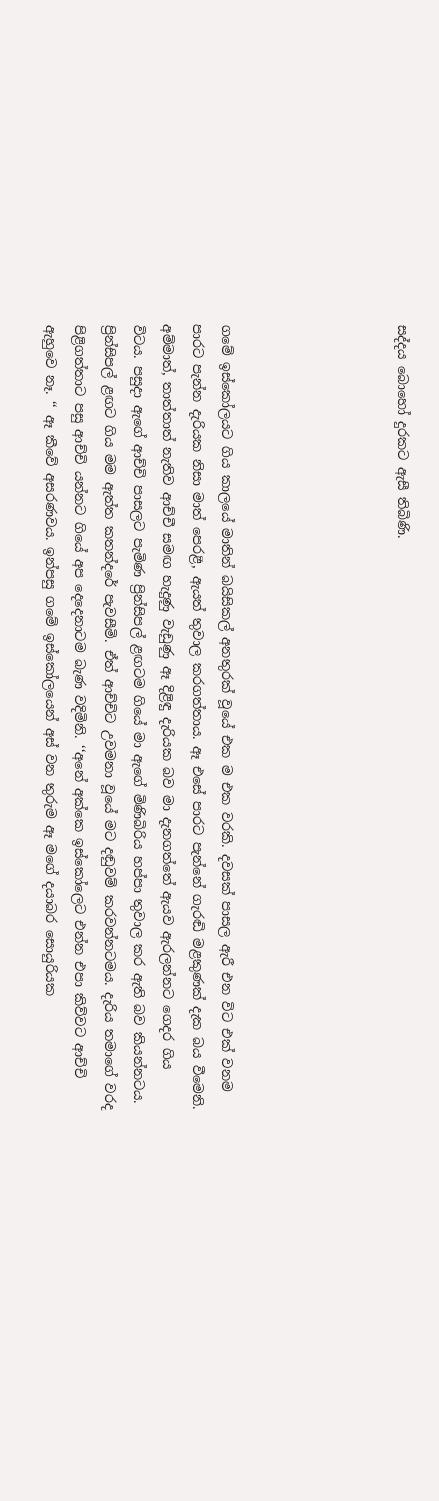සද්දය බොහෝ දුරකට ඇසී තිබිණි.





ගමේ ඉස්කෝලයට ගිය කාලයේ මාතින් බයිසිකල් අනතුරක් වූයේ එක ම එක වරකි. දවසක් පාසල ඇරී එන විට එක් වනම පාරට පැන්න දැරියක නිසා මාත් පෙරළී, ඇයත් තුවාල කරගත්තාය. ඈ එසේ පාරට පැන්නේ ගැරඬි මළකුණක් දැක බය වීමෙනි. අම්මාත්, තාත්තාත් නැතිව ආච්චී සමඟ හැදුණු වැඩුණු ඈ දිළිඳු දැරියක බව මා දැනගත්තේ ඇයව ඇරලන්නට ගෙදර ගිය විටය. පසුදා ඇගේ ආච්චි පාසලට පැමිණ ප්‍රින්සිපල් ළඟටම ගියේ මා ඇගේ මිණිබිරිය හප්පා තුවාල කර ඇති බව කියන්නටය. ප්‍රින්සිපල් ළඟට ගිය මම ඇත්ත කතන්දරේ පැවසීමි. ඒත් ආච්චිට උවමනා වූයේ මට දඬුවම් කරවන්නටමය. දැරිය තමාගේ වරද පිළිගත්තාට පසු ආච්චි යන්නට ගියේ අප දෙදෙනාටම බැණ වදිමිනි. ‘‘අනේ අක්කෙ ඉස්කෝලෙට එන්න එපා කිව්වට ආච්චි ඇහුවෙ නෑ. ‘‘ ඈ කීවේ අසරණවය. ඉන්පසු ගමේ ඉස්කෝලයෙන් අස් වන තුරුම ඈ මගේ දයාබර සොයුරියක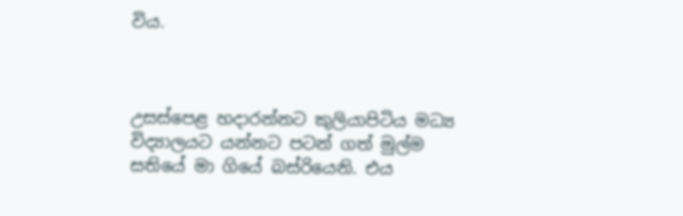විය.



උසස්පෙළ හදාරන්නට කුලියාපිටිය මධ්‍ය විද්‍යාලයට යන්නට පටන් ගත් මුල්ම සතියේ මා ගියේ බස්රියෙනි. එය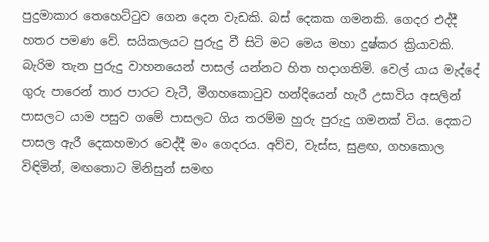පුදුමාකාර තෙහෙට්ටුව ගෙන දෙන වැඩකි. බස් දෙකක ගමනකි. ගෙදර එද්දී හතර පමණ වේ. සයිකලයට පුරුදු වී සිටි මට මෙය මහා දුෂ්කර ක්‍රියාවකි. බැරිම තැන පුරුදු වාහනයෙන් පාසල් යන්නට හිත හදාගතිමි. වෙල් යාය මැද්දේ ගුරු පාරෙන් තාර පාරට වැටී, මීගහකොටුව හන්දියෙන් හැරී උසාවිය අසලින් පාසලට යාම පසුව ගමේ පාසලට ගිය තරම්ම හුරු පුරුදු ගමනක් විය. දෙකට පාසල ඇරී දෙකහමාර වෙද්දී මං ගෙදරය. අව්ව, වැස්ස, සුළඟ, ගහකොල විඳිමින්, මඟතොට මිනිසුන් සමඟ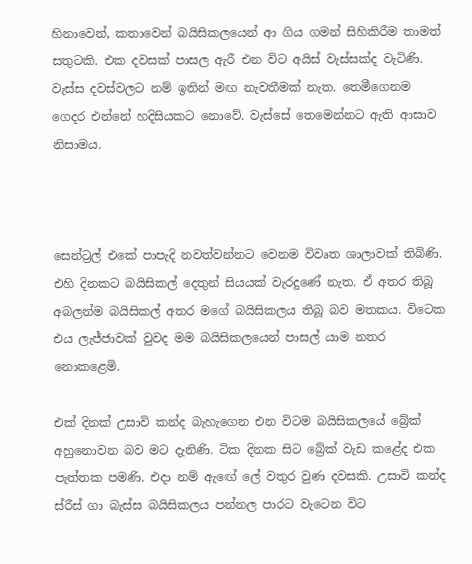හිනාවෙන්, කතාවෙන් බයිසිකලයෙන් ආ ගිය ගමන් සිහිකිරීම තාමත් සතුටකි. එක දවසක් පාසල ඇරී එන විට අයිස් වැස්සක්ද වැටිණි. වැස්ස දවස්වලට නම් ඉතින් මඟ නැවතීමක් නැත. තෙමීගෙනම ගෙදර එන්නේ හදිසියකට නොවේ. වැස්සේ තෙමෙන්නට ඇති ආසාව නිසාමය.



සෙන්ට්‍රල් එකේ පාපැදි නවත්වන්නට වෙනම විවෘත ශාලාවක් තිබිණි. එහි දිනකට බයිසිකල් දෙතුන් සියයක් වැරදුණේ නැත. ඒ අතර තිබූ අබලන්ම බයිසිකල් අතර මගේ බයිසිකලය තිබූ බව මතකය. විටෙක එය ලැජ්ජාවක් වුවද මම බයිසිකලයෙන් පාසල් යාම නතර නොකළෙමි.

එක් දිනක් උසාවි කන්ද බැහැගෙන එන විටම බයිසිකලයේ බ්‍රේක් අහුනොවන බව මට දැනිණි. ටික දිනක සිට බ්‍රේක් වැඩ කළේද එක පැත්තක පමණි. එදා නම් ඇඟේ ලේ වතුර වුණ දවසකි. උසාවි කන්ද ස්රීස් ගා බැස්ස බයිසිකලය පන්නල පාරට වැටෙන විට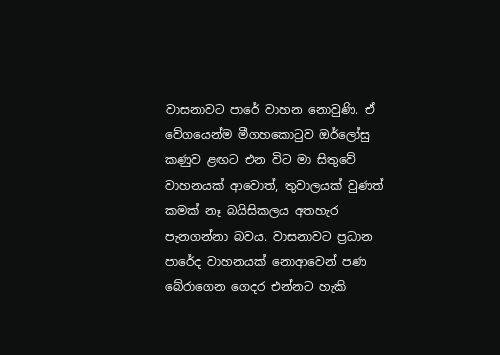වාසනාවට පාරේ වාහන නොවුණි. ඒ වේගයෙන්ම මීගහකොටුව ඔර්ලෝසු කණුව ළඟට එන විට මා සිතුවේ වාහනයක් ආවොත්, තුවාලයක් වුණත් කමක් නෑ බයිසිකලය අතහැර පැනගන්නා බවය. වාසනාවට ප්‍රධාන පාරේද වාහනයක් නොආවෙන් පණ බේරාගෙන ගෙදර එන්නට හැකි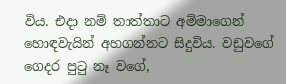විය. එදා නම් තාත්තාට අම්මාගෙන් හොඳවැයින් අහගන්නට සිදුවිය. වඩුවගේ ගෙදර පුටු නෑ වගේ,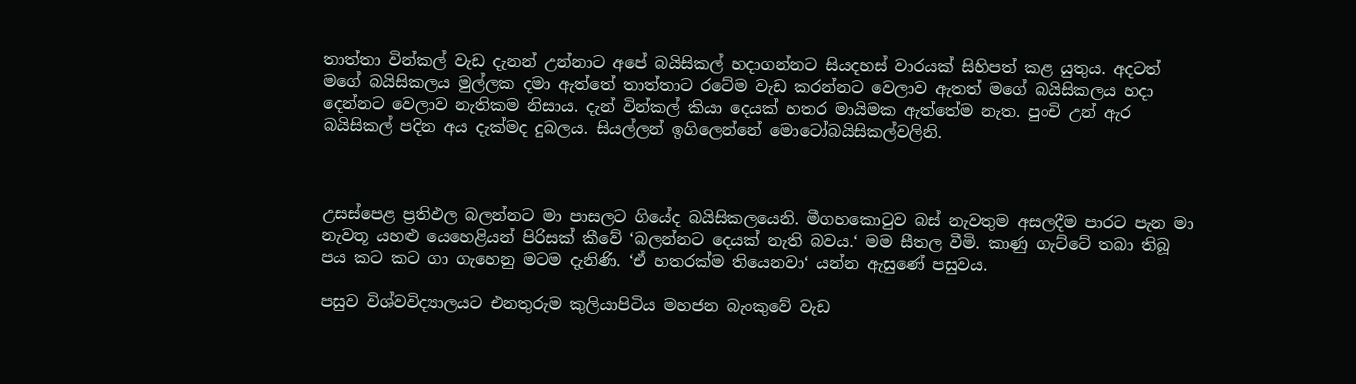තාත්තා වින්කල් වැඩ දැනන් උන්නාට අපේ බයිසිකල් හදාගන්නට සියදහස් වාරයක් සිහිපත් කළ යුතුය. අදටත් මගේ බයිසිකලය මුල්ලක දමා ඇත්තේ තාත්තාට රටේම වැඩ කරන්නට වෙලාව ඇතත් මගේ බයිසිකලය හදා දෙන්නට වෙලාව නැතිකම නිසාය. දැන් වින්කල් කියා දෙයක් හතර මායිමක ඇත්තේම නැත. පුංචි උන් ඇර බයිසිකල් පදින අය දැක්මද දුබලය. සියල්ලන් ඉගිලෙන්නේ මොටෝබයිසිකල්වලිනි.



උසස්පෙළ ප්‍රතිඵල බලන්නට මා පාසලට ගියේද බයිසිකලයෙනි. මීගහකොටුව බස් නැවතුම අසලදීම පාරට පැන මා නැවතූ යහළු යෙහෙළියන් පිරිසක් කීවේ ‘බලන්නට දෙයක් නැති බවය.‘ මම සීතල වීමි. කාණු ගැට්ටේ තබා තිබූ පය කට කට ගා ගැහෙනු මටම දැනිණි. ‘ඒ හතරක්ම තියෙනවා‘ යන්න ඇසුණේ පසුවය.

පසුව විශ්වවිද්‍යාලයට එනතුරුම කුලියාපිටිය මහජන බැංකුවේ වැඩ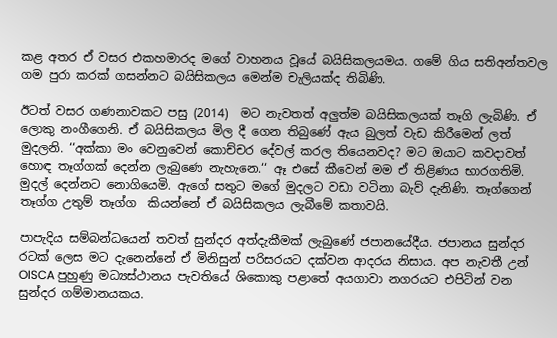කළ අතර ඒ වසර එකහමාරද මගේ වාහනය වූයේ බයිසිකලයමය. ගමේ ගිය සතිඅන්තවල ගම පුරා කරක් ගසන්නට බයිසිකලය මෙන්ම චැලියක්ද තිබිණි.

ඊටත් වසර ගණනාවකට පසු (2014)  මට නැවතත් අලුත්ම බයිසිකලයක් තෑගි ලැබිණි. ඒ ලොකු නංගීගෙනි. ඒ බයිසිකලය මිල දී ගෙන තිබුණේ ඇය බුලත් වැඩ කිරීමෙන් ලත්  මුදලනි. ‘‘අක්කා මං වෙනුවෙන් කොච්චර දේවල් කරල තියෙනවද? මට ඔයාට කවදාවත් හොඳ තෑග්ගක් දෙන්න ලැබුණෙ නැහැනෙ.‘‘ ඈ එසේ කීවෙන් මම ඒ තිළිණය භාරගතිමි. මුදල් දෙන්නට නොගියෙමි. ඇගේ සතුට මගේ මුදලට වඩා වටිනා බැව් දැනිණි. තෑග්ගෙන් තෑග්ග උතුම් තෑග්ග  කියන්නේ ඒ බයිසිකලය ලැබීමේ කතාවයි.

පාපැදිය සම්බන්ධයෙන් තවත් සුන්දර අත්දැකීමක් ලැබුණේ ජපානයේදීය. ජපානය සුන්දර රටක් ලෙස මට දැනෙන්නේ ඒ මිනිසුන් පරිසරයට දක්වන ආදරය නිසාය. අප නැවතී උන් OISCA පුහුණු මධ්‍යස්ථානය පැවතියේ ශිකොකු පළාතේ අයගාවා නගරයට එපිටින් වන සුන්දර ගම්මානයකය.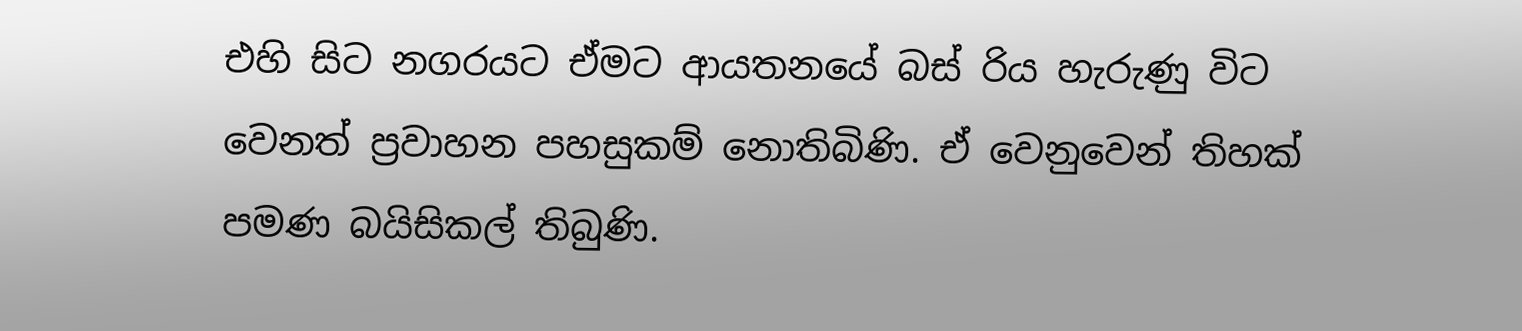එහි සිට නගරයට ඒමට ආයතනයේ බස් රිය හැරුණු විට වෙනත් ප්‍රවාහන පහසුකම් නොතිබිණි. ඒ වෙනුවෙන් තිහක් පමණ බයිසිකල් තිබුණි.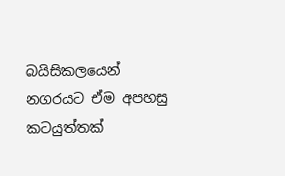බයිසිකලයෙන් නගරයට ඒම අපහසු කටයුත්තක්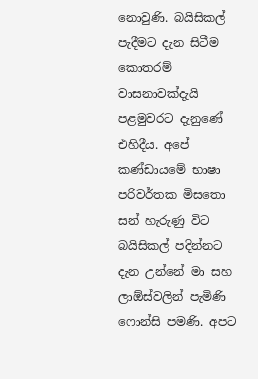නොවුණි. බයිසිකල් පැදීමට දැන සිටීම කොතරම් වාසනාවක්දැයි පළමුවරට දැනුණේ එහිදීය. අපේ කණ්ඩායමේ භාෂා පරිවර්තක මිසතො සන් හැරුණු විට බයිසිකල් පදින්නට දැන උන්නේ මා සහ ලාඕස්වලින් පැමිණි ෆොන්සි පමණි. අපට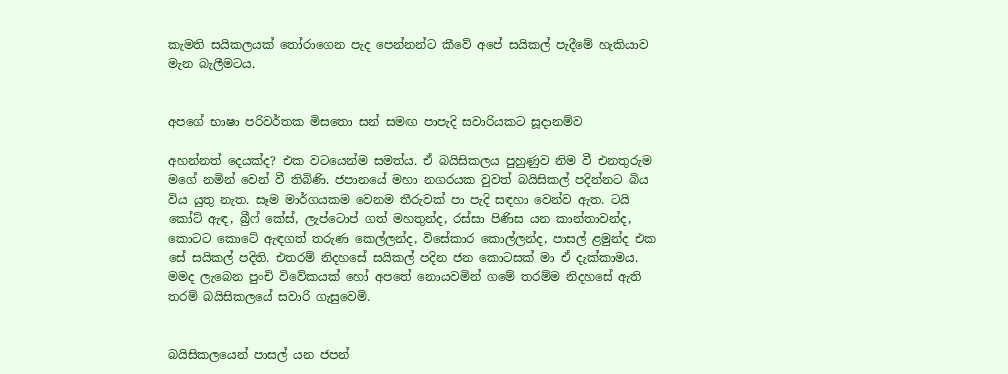කැමති සයිකලයක් තෝරාගෙන පැද පෙන්නන්ට කීවේ අපේ සයිකල් පැදීමේ හැකියාව මැන බැලීමටය.


අපගේ භාෂා පරිවර්තක මිසතො සන් සමඟ පාපැදි සවාරියකට සූදානම්ව

අහන්නත් දෙයක්ද? එක වටයෙන්ම සමත්ය. ඒ බයිසිකලය පුහුණුව නිම වී එනතුරුම මගේ නමින් වෙන් වී තිබිණි. ජපානයේ මහා නගරයක වුවත් බයිසිකල් පදින්නට බිය විය යුතු නැත. සෑම මාර්ගයකම වෙනම තීරුවක් පා පැදි සඳහා වෙන්ව ඇත. ටයි කෝට් ඇඳ, බ්‍රීෆ් කේස්, ලැප්ටොප් ගත් මහතුන්ද, රස්සා පිණිස යන කාන්තාවන්ද, කොටට කොටේ ඇඳගත් තරුණ කෙල්ලන්ද, විසේකාර කොල්ලන්ද, පාසල් ළමුන්ද එක සේ සයිකල් පදිති. එතරම් නිදහසේ සයිකල් පදින ජන කොටසක් මා ඒ දැක්කාමය. මමද ලැබෙන පුංචි විවේකයක් හෝ අපතේ නොයවමින් ගමේ තරම්ම නිදහසේ ඇති තරම් බයිසිකලයේ සවාරි ගැසුවෙමි.


බයිසිකලයෙන් පාසල් යන ජපන්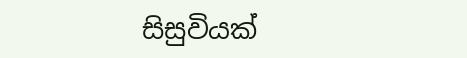සිසුවියක්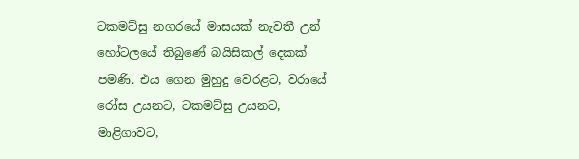ටකමට්සු නගරයේ මාසයක් නැවතී උන් හෝටලයේ තිබුණේ බයිසිකල් දෙකක් පමණි. එය ගෙන මුහුදු වෙරළට, වරායේ රෝස උයනට, ටකමට්සු උයනට, මාළිගාවට,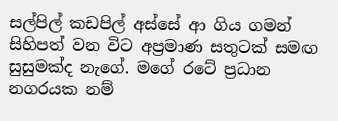සල්පිල් කඩපිල් අස්සේ ආ ගිය ගමන් සිහිපත් වන විට අප්‍රමාණ සතුටක් සමඟ සුසුමක්ද නැගේ. මගේ රටේ ප්‍රධාන නගරයක නම්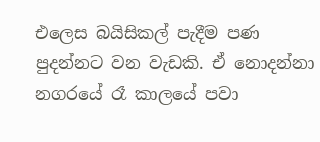එලෙස බයිසිකල් පැදීම පණ පුදන්නට වන වැඩකි. ඒ නොදන්නා නගරයේ රෑ කාලයේ පවා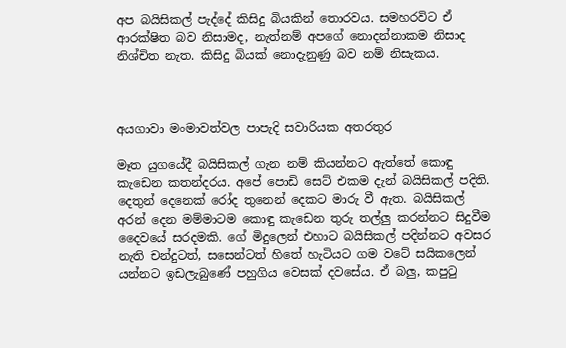අප බයිසිකල් පැද්දේ කිසිදු බියකින් තොරවය. සමහරවිට ඒ ආරක්ෂිත බව නිසාමද, නැත්නම් අපගේ නොදන්නාකම නිසාද නිශ්චිත නැත. කිසිදු බියක් නොදැනුණු බව නම් නිසැකය.



අයගාවා මංමාවත්වල පාපැදි සවාරියක අතරතුර

මෑත යුගයේදී බයිසිකල් ගැන නම් කියන්නට ඇත්තේ කොඳු කැඩෙන කතන්දරය. අපේ පොඩි සෙට් එකම දැන් බයිසිකල් පදිති. දෙතුන් දෙනෙක් රෝද තුනෙන් දෙකට මාරු වී ඇත. බයිසිකල් අරන් දෙන මම්මාටම කොඳු කැඩෙන තුරු තල්ලු කරන්නට සිදුවීම දෛවයේ සරදමකි. ගේ මිදුලෙන් එහාට බයිසිකල් පදින්නට අවසර නැති චන්දුටත්, සසෙන්ටත් හිතේ හැටියට ගම වටේ සයිකලෙන් යන්නට ඉඩලැබුණේ පහුගිය වෙසක් දවසේය. ඒ බලු, කපුටු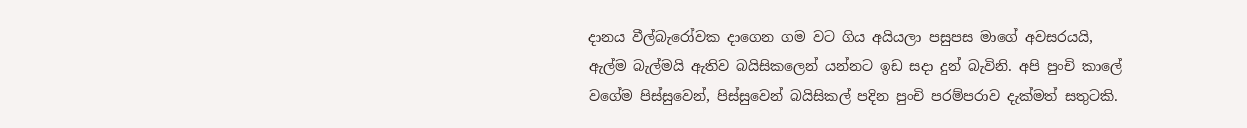දානය වීල්බැරෝවක දාගෙන ගම වට ගිය අයියලා පසුපස මාගේ අවසරයයි, ඇල්ම බැල්මයි ඇතිව බයිසිකලෙන් යන්නට ඉඩ සදා දුන් බැවිනි. අපි පුංචි කාලේ වගේම පිස්සුවෙන්, පිස්සුවෙන් බයිසිකල් පදින පුංචි පරම්පරාව දැක්මත් සතුටකි.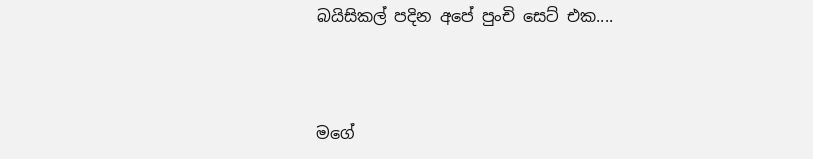බයිසිකල් පදින අපේ පුංචි සෙට් එක....



මගේ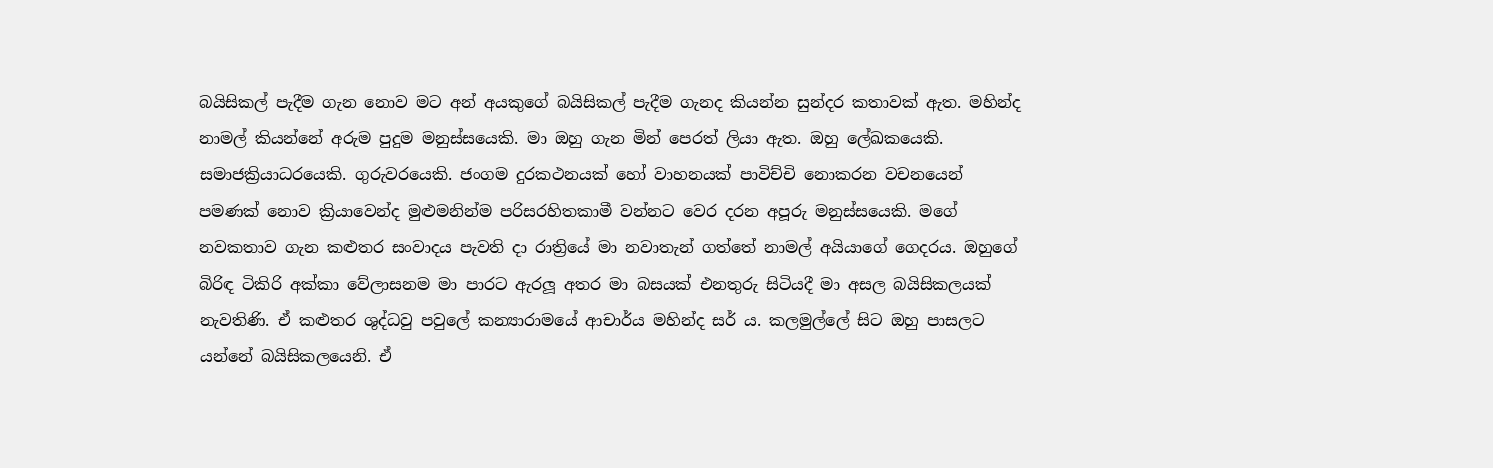බයිසිකල් පැදීම ගැන නොව මට අන් අයකුගේ බයිසිකල් පැදීම ගැනද කියන්න සුන්දර කතාවක් ඇත. මහින්ද නාමල් කියන්නේ අරුම පුදුම මනුස්සයෙකි. මා ඔහු ගැන මින් පෙරත් ලියා ඇත. ඔහු ලේඛකයෙකි. සමාජක්‍රියාධරයෙකි. ගුරුවරයෙකි. ජංගම දුරකථනයක් හෝ වාහනයක් පාවිච්චි නොකරන වචනයෙන් පමණක් නොව ක්‍රියාවෙන්ද මුළුමනින්ම පරිසරහිතකාමී වන්නට වෙර දරන අපූරු මනුස්සයෙකි. මගේ නවකතාව ගැන කළුතර සංවාදය පැවති දා රාත්‍රියේ මා නවාතැන් ගත්තේ නාමල් අයියාගේ ගෙදරය. ඔහුගේ බිරිඳ ටිකිරි අක්කා වේලාසනම මා පාරට ඇරලූ අතර මා බසයක් එනතුරු සිටියදී මා අසල බයිසිකලයක් නැවතිණි. ඒ කළුතර ශුද්ධවු පවුලේ කන්‍යාරාමයේ ආචාර්ය මහින්ද සර් ය. කලමුල්ලේ සිට ඔහු පාසලට යන්නේ බයිසිකලයෙනි. ඒ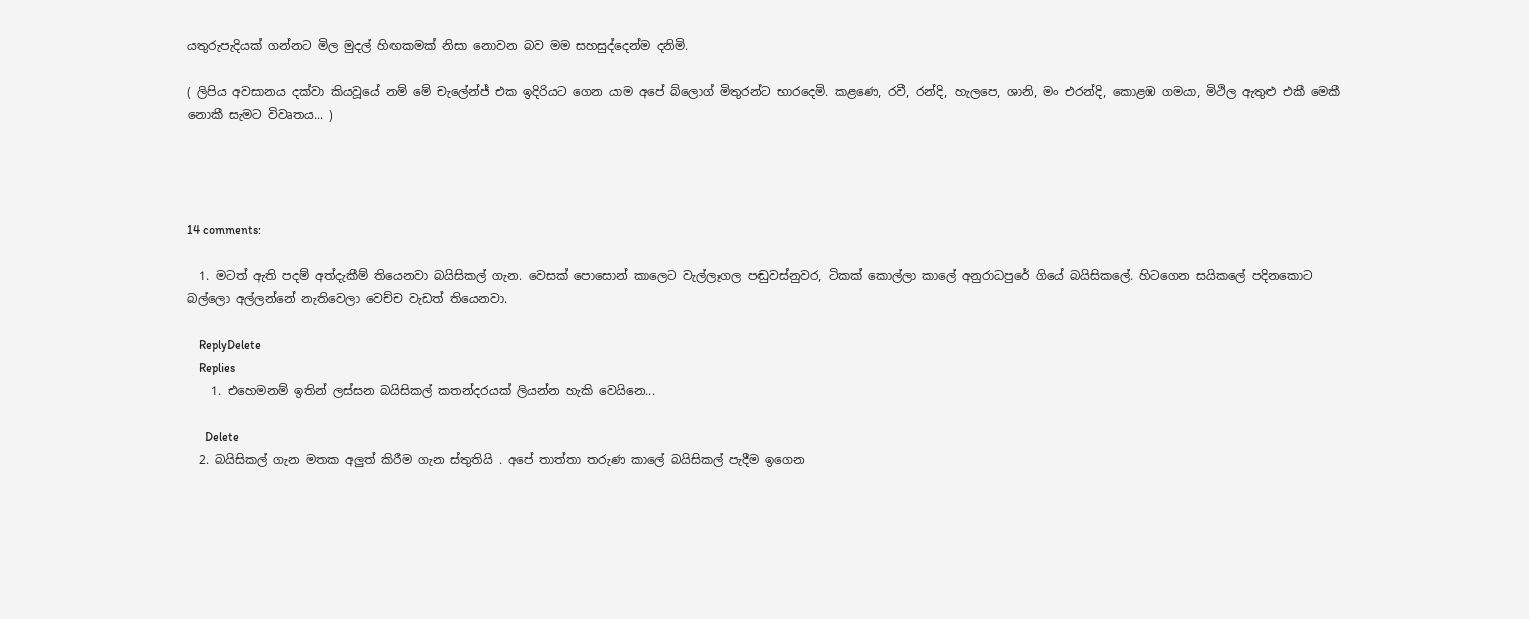යතුරුපැදියක් ගන්නට මිල මුදල් හිඟකමක් නිසා නොවන බව මම සහසුද්දෙන්ම දනිමි.

( ලිපිය අවසානය දක්වා කියවූයේ නම් මේ චැලේන්ජ් එක ඉදිරියට ගෙන යාම අපේ බ්ලොග් මිතුරන්ට භාරදෙමි. කළණෙ, රවී, රන්දි, හැලපෙ, ශානි, මං එරන්දි, කොළඹ ගමයා, මිථිල ඇතුළු එකී මෙකී නොකී සැමට විවෘතය... )




14 comments:

  1. මටත් ඇති පදම් අත්දැකීම් තියෙනවා බයිසිකල් ගැන. වෙසක් පොසොන් කාලෙට වැල්ලෑගල පඬුවස්නුවර, ටිකක් කොල්ලා කාලේ අනුරාධපුරේ ගියේ බයිසිකලේ. හිටගෙන සයිකලේ පදිනකොට බල්ලො අල්ලන්නේ නැතිවෙලා වෙච්ච වැඩත් තියෙනවා.

    ReplyDelete
    Replies
    1. එහෙමනම් ඉතින් ලස්සන බයිසිකල් කතන්දරයක් ලියන්න හැකි වෙයිනෙ...

      Delete
  2. බයිසිකල් ගැන මතක අලුත් කිරීම ගැන ස්තුතියි . අපේ තාත්තා තරුණ කාලේ බයිසිකල් පැදීම ඉගෙන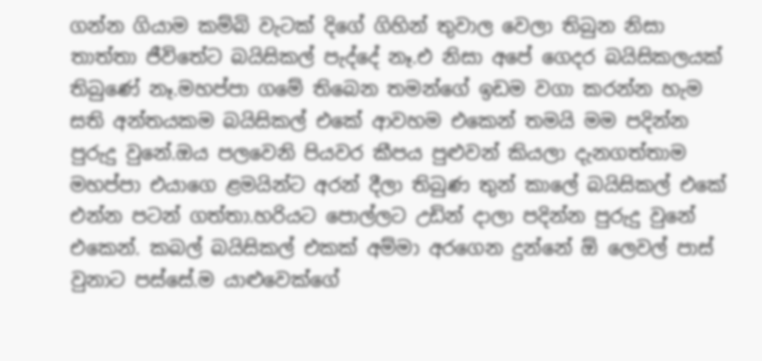ගන්න ගියාම කම්බි වැටක් දිගේ ගිහින් තුවාල වෙලා තිබුන නිසා තාත්තා ජීවිතේට බයිසිකල් පැද්දේ නෑ.එ නිසා අපේ ගෙදර බයිසිකලයක් තිබුණේ නෑ.මහප්පා ගමේ තිබෙන තමන්ගේ ඉඩම වගා කරන්න හැම සති අන්තයකම බයිසිකල් එකේ ආවහම එකෙන් තමයි මම පදින්න පුරුදු වුනේ.ඔය පලවෙනි පියවර කීපය පුළුවන් කියලා දැනගත්තාම මහප්පා එයාගෙ ළමයින්ට අරන් දීලා තිබුණ තුන් කාලේ බයිසිකල් එකේ එන්න පටන් ගත්තා.හරියට පොල්ලට උඩින් දාලා පදින්න පුරුදු වුනේ එකෙන්. කබල් බයිසිකල් එකක් අම්මා අරගෙන දුන්නේ ඕ ලෙවල් පාස් වුනාට පස්සේ.ම යාළුවෙක්ගේ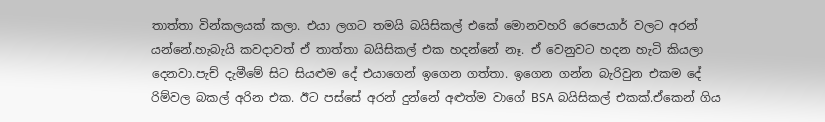තාත්තා වින්කලයක් කලා. එයා ලගට තමයි බයිසිකල් එකේ මොනවහරි රෙපෙයාර් වලට අරන් යන්නේ.හැබැයි කවදාවත් ඒ තාත්තා බයිසිකල් එක හදන්නේ නෑ. ඒ වෙනුවට හදන හැටි කියලා දෙනවා.පැච් දැමීමේ සිට සියළුම දේ එයාගෙන් ඉගෙන ගත්තා. ඉගෙන ගන්න බැරිවුන එකම දේ රිම්වල බකල් අරින එක. ඊට පස්සේ අරන් දුන්නේ අළුත්ම වාගේ BSA බයිසිකල් එකක්.ඒකෙන් ගිය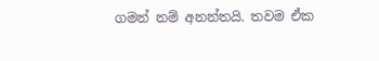ගමන් නම් අනන්තයි. තවම ඒක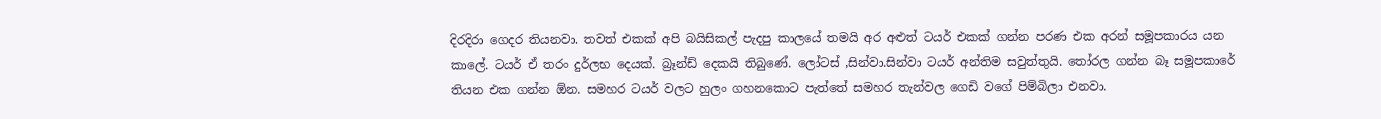දිරදිරා ගෙදර තියනවා. තවත් එකක් අපි බයිසිකල් පැදපු කාලයේ තමයි අර අළුත් ටයර් එකක් ගන්න පරණ එක අරන් සමූපකාරය යන කාලේ. ටයර් ඒ තරං දුර්ලභ දෙයක්. බ්‍රෑන්ඩ් දෙකයි තිබුණේ. ලෝටස් ,සින්වා.සින්වා ටයර් අන්තිම සවුත්තුයි. තෝරල ගන්න බෑ සමූපකාරේ තියන එක ගන්න ඕන. සමහර ටයර් වලට හුලං ගහනකොට පැත්තේ සමහර තැන්වල ගෙඩි වගේ පිම්බිලා එනවා.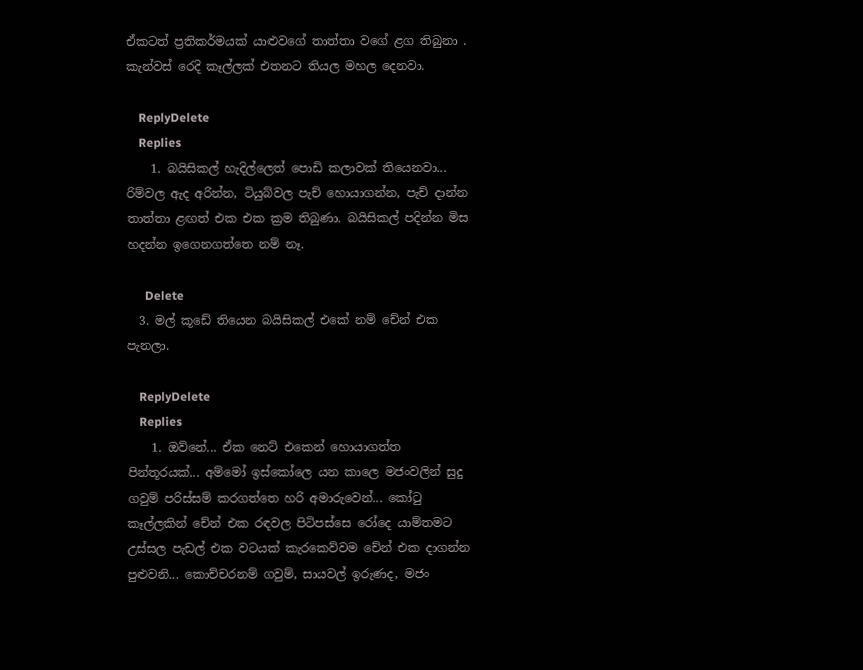ඒකටත් ප්‍රතිකර්මයක් යාළුවගේ තාත්තා වගේ ළග තිබුනා . කැන්වස් රෙදි කෑල්ලක් එතනට තියල මහල දෙනවා.

    ReplyDelete
    Replies
    1. බයිසිකල් හැදිල්ලෙත් පොඩි කලාවක් තියෙනවා... රිම්වල ඇද අරින්න, ටියුබ්වල පැච් හොයාගන්න, පැච් දාන්න තාත්තා ළඟත් එක එක ක්‍රම තිබුණා. බයිසිකල් පදින්න මිස හදන්න ඉගෙනගත්තෙ නම් නෑ.

      Delete
  3. මල් කූඩේ තියෙන බයිසිකල් එකේ නම් චේන් එක පැනලා.

    ReplyDelete
    Replies
    1. ඔව්නේ... ඒක නෙට් එකෙන් හොයාගත්ත පින්තූරයක්... අම්මෝ ඉස්කෝලෙ යන කාලෙ මජංවලින් සුදු ගවුම් පරිස්සම් කරගත්තෙ හරි අමාරුවෙන්... කෝටු කෑල්ලකින් චේන් එක රඳවල පිටිපස්සෙ රෝදෙ යාම්තමට උස්සල පැඩල් එක වටයක් කැරකෙව්වම චේන් එක දාගන්න පුළුවනි... කොච්චරනම් ගවුම්, සායවල් ඉරුණද, මජං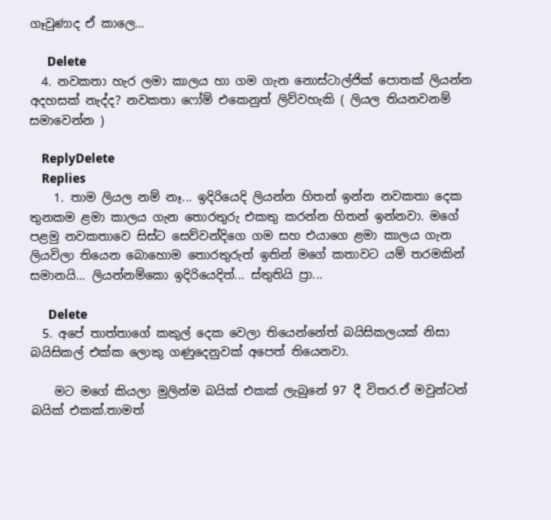ගෑවුණාද ඒ කාලෙ...

      Delete
  4. නවකතා හැර ලමා කාලය හා ගම ගැන නොස්ටාල්ජික් පොතක් ලියන්න අදහසක් නැද්ද? නවකතා ෆෝම් එකෙනුත් ලිව්වහැකි ( ලියල තියනවනම් සමාවෙන්න )

    ReplyDelete
    Replies
    1. තාම ලියල නම් නෑ... ඉදිරියෙදි ලියන්න හිතන් ඉන්න නවකතා දෙක තුනකම ළමා කාලය ගැන තොරතුරු එකතු කරන්න හිතන් ඉන්නවා. මගේ පළමු නවකතාවෙ සිස්ට සෙව්වන්දිගෙ ගම සහ එයාගෙ ළමා කාලය ගැන ලියවිලා තියෙන බොහොම තොරතුරුත් ඉතින් මගේ කතාවට යම් තරමකින් සමානයි... ලියන්නම්කො ඉදිරියෙදිත්... ස්තුතියි ප්‍රා...

      Delete
  5. අපේ තාත්තාගේ කකුල් දෙක වෙලා තියෙන්නේත් බයිසිකලයක් නිසා බයිසිකල් එක්ක ලොකු ගණුදෙනුවක් අපෙත් තියෙනවා.

    මට මගේ කියලා මුලින්ම බයික් එකක් ලැබුනේ 97 දී විතර.ඒ මවුන්ටන් බයික් එකක්.තාමත්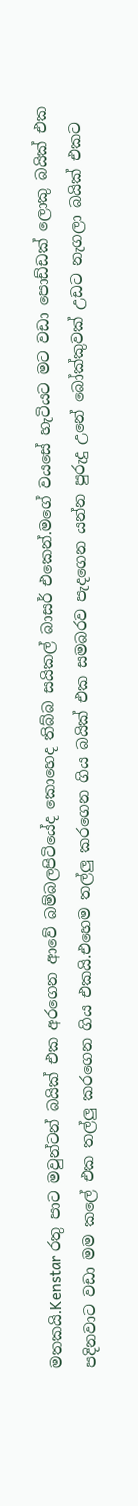මතකයි.Kenstar රතු පාට මවුන්ටන් බයික් එක අරගෙන ආවේ බම්බලපිටියේද කොහෙද තිබ්බ සයිකල් බාසර් එකෙන්.මගේ වයසේ හැටියට මට වඩා පොඩ්ඩක් ලොකු බයික් එක පදිනවාට වඩා මම කලේ එක තල්ලු කරගෙන ගිය එකයි.එහෙම තල්ලු කරගෙන ගිය බයික් එක සමබරව පැදගෙන යන්න පුරුදු උනේ බෝක්කුවක් උඩට නැගලා බයික් එකට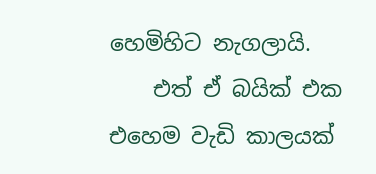හෙමිහිට නැගලායි.
    එත් ඒ බයික් එක එහෙම වැඩි කාලයක්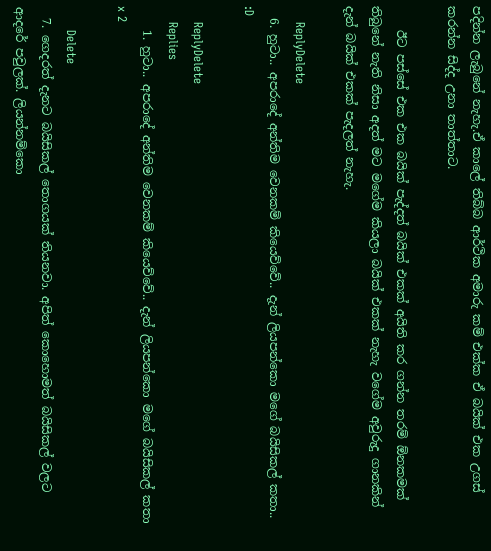පදින්න ලැබුනේ නැහැ.ඒ කාලේ තිබ්බ ආර්ථික අමාරු කම් එක්ක ඒ බයික් එක උගස් කරන්න සිද්ද උනා තාත්තාට.

    ඊට පස්සේ එක එක බයික් පැද්දත් බයික් එකක් අයිති කර ගන්න තරම් ඕනකමක් තිබුනේ නැති නිසා අදත් මට මගේම කියලා බයික් එකක් නැහැ වගේම අවුරුදු ගානකින් දැන් බයික් එකක් පැදලත් නැහැ.

    ReplyDelete
  6. හුටා.. අපරාදේ අන්තිම වෙනකම් කියෙව්වේ.. දැන් ලියපන්කො මගේ බයිසිකල් කතා.. :D

    ReplyDelete
    Replies
    1. හුටා.. අපරාදේ අන්තිම වෙනකම් කියෙව්වේ.. දැන් ලියපන්කො මගේ බයිසිකල් කතා x 2

      Delete
  7. ගෙදරත් දැනට බයිසිකල් තොගයක් තියනවා. අපිත් කොහොමත් බයිසිකල් වලට ආදරේ පවුලක්. ලියන්නම්කො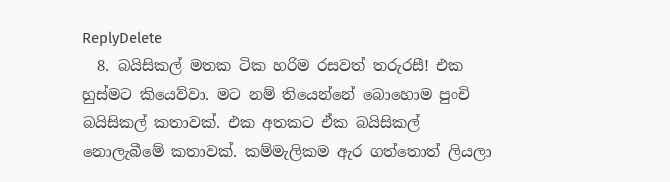ReplyDelete
  8. බයිසිකල් මතක ටික හරිම රසවත් තරුරසී! එක හුස්මට කියෙව්වා. මට නම් තියෙන්නේ බොහොම පුංචි බයිසිකල් කතාවක්. එක අතකට ඒක බයිසිකල් නොලැබීමේ කතාවක්. කම්මැලිකම ඇර ගත්තොත් ලියලා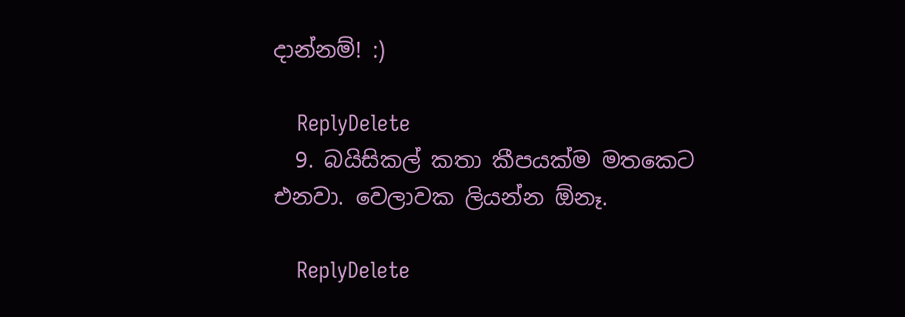දාන්නම්! :)

    ReplyDelete
  9. බයිසිකල් කතා කීපයක්ම මතකෙට එනවා. වෙලාවක ලියන්න ඕනෑ.

    ReplyDelete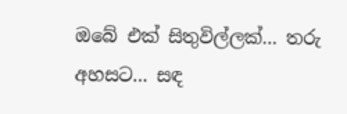ඔබේ එක් සිතුවිල්ලක්... තරු අහසට... සඳ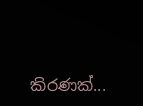කිරණක්...